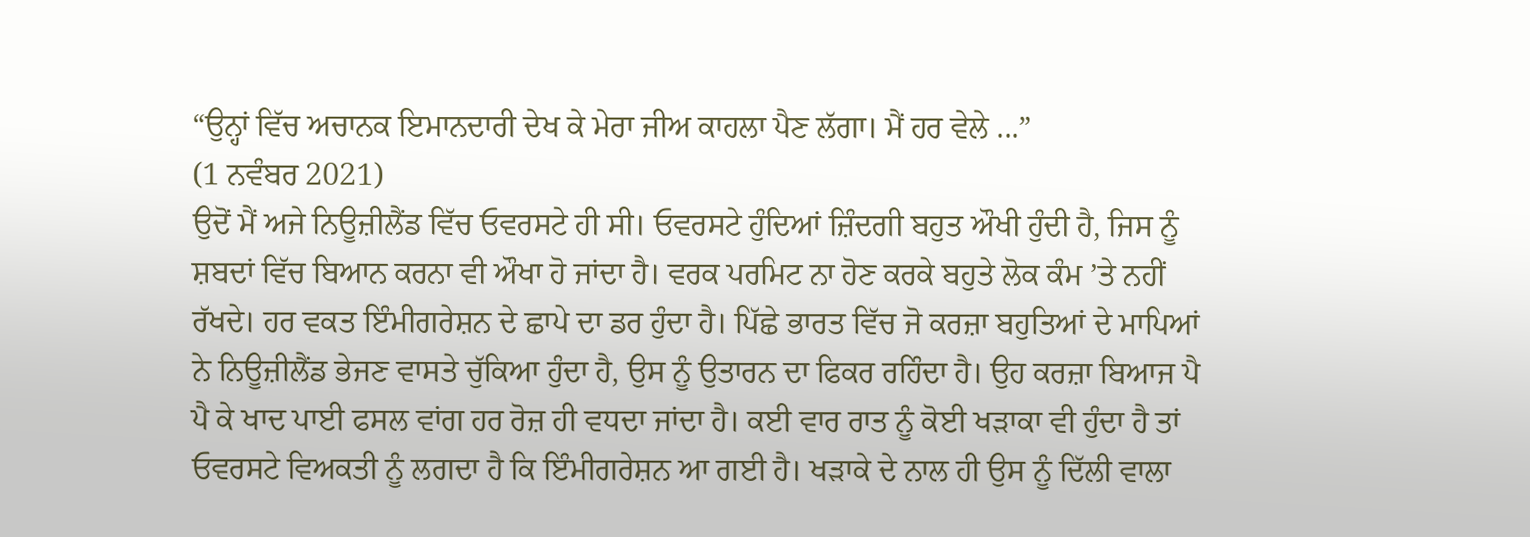“ਉਨ੍ਹਾਂ ਵਿੱਚ ਅਚਾਨਕ ਇਮਾਨਦਾਰੀ ਦੇਖ ਕੇ ਮੇਰਾ ਜੀਅ ਕਾਹਲਾ ਪੈਣ ਲੱਗਾ। ਮੈਂ ਹਰ ਵੇਲੇ ...”
(1 ਨਵੰਬਰ 2021)
ਉਦੋਂ ਮੈਂ ਅਜੇ ਨਿਊਜ਼ੀਲੈਂਡ ਵਿੱਚ ਓਵਰਸਟੇ ਹੀ ਸੀ। ਓਵਰਸਟੇ ਹੁੰਦਿਆਂ ਜ਼ਿੰਦਗੀ ਬਹੁਤ ਔਖੀ ਹੁੰਦੀ ਹੈ, ਜਿਸ ਨੂੰ ਸ਼ਬਦਾਂ ਵਿੱਚ ਬਿਆਨ ਕਰਨਾ ਵੀ ਔਖਾ ਹੋ ਜਾਂਦਾ ਹੈ। ਵਰਕ ਪਰਮਿਟ ਨਾ ਹੋਣ ਕਰਕੇ ਬਹੁਤੇ ਲੋਕ ਕੰਮ ’ਤੇ ਨਹੀਂ ਰੱਖਦੇ। ਹਰ ਵਕਤ ਇੰਮੀਗਰੇਸ਼ਨ ਦੇ ਛਾਪੇ ਦਾ ਡਰ ਹੁੰਦਾ ਹੈ। ਪਿੱਛੇ ਭਾਰਤ ਵਿੱਚ ਜੋ ਕਰਜ਼ਾ ਬਹੁਤਿਆਂ ਦੇ ਮਾਪਿਆਂ ਨੇ ਨਿਊਜ਼ੀਲੈਂਡ ਭੇਜਣ ਵਾਸਤੇ ਚੁੱਕਿਆ ਹੁੰਦਾ ਹੈ, ਉਸ ਨੂੰ ਉਤਾਰਨ ਦਾ ਫਿਕਰ ਰਹਿੰਦਾ ਹੈ। ਉਹ ਕਰਜ਼ਾ ਬਿਆਜ ਪੈ ਪੈ ਕੇ ਖਾਦ ਪਾਈ ਫਸਲ ਵਾਂਗ ਹਰ ਰੋਜ਼ ਹੀ ਵਧਦਾ ਜਾਂਦਾ ਹੈ। ਕਈ ਵਾਰ ਰਾਤ ਨੂੰ ਕੋਈ ਖੜਾਕਾ ਵੀ ਹੁੰਦਾ ਹੈ ਤਾਂ ਓਵਰਸਟੇ ਵਿਅਕਤੀ ਨੂੰ ਲਗਦਾ ਹੈ ਕਿ ਇੰਮੀਗਰੇਸ਼ਨ ਆ ਗਈ ਹੈ। ਖੜਾਕੇ ਦੇ ਨਾਲ ਹੀ ਉਸ ਨੂੰ ਦਿੱਲੀ ਵਾਲਾ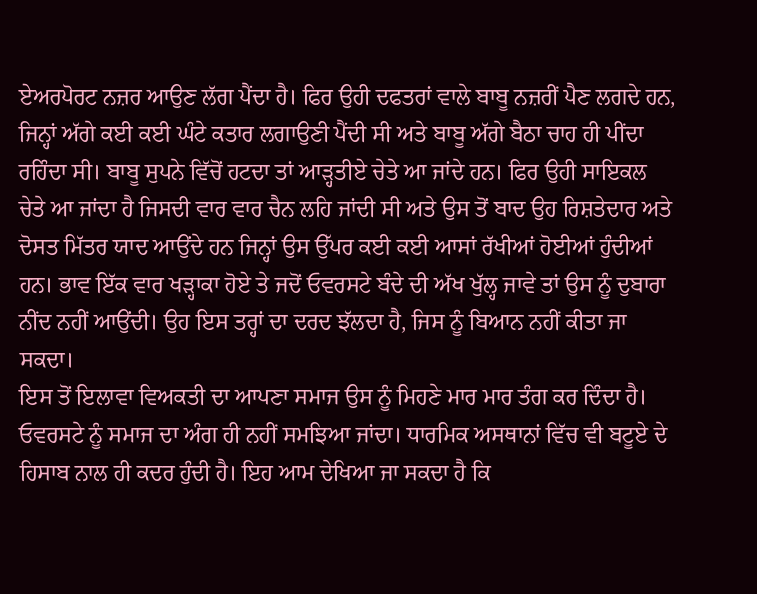ਏਅਰਪੋਰਟ ਨਜ਼ਰ ਆਉਣ ਲੱਗ ਪੈਂਦਾ ਹੈ। ਫਿਰ ਉਹੀ ਦਫਤਰਾਂ ਵਾਲੇ ਬਾਬੂ ਨਜ਼ਰੀਂ ਪੈਣ ਲਗਦੇ ਹਨ, ਜਿਨ੍ਹਾਂ ਅੱਗੇ ਕਈ ਕਈ ਘੰਟੇ ਕਤਾਰ ਲਗਾਉਣੀ ਪੈਂਦੀ ਸੀ ਅਤੇ ਬਾਬੂ ਅੱਗੇ ਬੈਠਾ ਚਾਹ ਹੀ ਪੀਂਦਾ ਰਹਿੰਦਾ ਸੀ। ਬਾਬੂ ਸੁਪਨੇ ਵਿੱਚੋਂ ਹਟਦਾ ਤਾਂ ਆੜ੍ਹਤੀਏ ਚੇਤੇ ਆ ਜਾਂਦੇ ਹਨ। ਫਿਰ ਉਹੀ ਸਾਇਕਲ ਚੇਤੇ ਆ ਜਾਂਦਾ ਹੈ ਜਿਸਦੀ ਵਾਰ ਵਾਰ ਚੈਨ ਲਹਿ ਜਾਂਦੀ ਸੀ ਅਤੇ ਉਸ ਤੋਂ ਬਾਦ ਉਹ ਰਿਸ਼ਤੇਦਾਰ ਅਤੇ ਦੋਸਤ ਮਿੱਤਰ ਯਾਦ ਆਉਂਦੇ ਹਨ ਜਿਨ੍ਹਾਂ ਉਸ ਉੱਪਰ ਕਈ ਕਈ ਆਸਾਂ ਰੱਖੀਆਂ ਹੋਈਆਂ ਹੁੰਦੀਆਂ ਹਨ। ਭਾਵ ਇੱਕ ਵਾਰ ਖੜ੍ਹਾਕਾ ਹੋਏ ਤੇ ਜਦੋਂ ਓਵਰਸਟੇ ਬੰਦੇ ਦੀ ਅੱਖ ਖੁੱਲ੍ਹ ਜਾਵੇ ਤਾਂ ਉਸ ਨੂੰ ਦੁਬਾਰਾ ਨੀਂਦ ਨਹੀਂ ਆਉਂਦੀ। ਉਹ ਇਸ ਤਰ੍ਹਾਂ ਦਾ ਦਰਦ ਝੱਲਦਾ ਹੈ, ਜਿਸ ਨੂੰ ਬਿਆਨ ਨਹੀਂ ਕੀਤਾ ਜਾ ਸਕਦਾ।
ਇਸ ਤੋਂ ਇਲਾਵਾ ਵਿਅਕਤੀ ਦਾ ਆਪਣਾ ਸਮਾਜ ਉਸ ਨੂੰ ਮਿਹਣੇ ਮਾਰ ਮਾਰ ਤੰਗ ਕਰ ਦਿੰਦਾ ਹੈ। ਓਵਰਸਟੇ ਨੂੰ ਸਮਾਜ ਦਾ ਅੰਗ ਹੀ ਨਹੀਂ ਸਮਝਿਆ ਜਾਂਦਾ। ਧਾਰਮਿਕ ਅਸਥਾਨਾਂ ਵਿੱਚ ਵੀ ਬਟੂਏ ਦੇ ਹਿਸਾਬ ਨਾਲ ਹੀ ਕਦਰ ਹੁੰਦੀ ਹੈ। ਇਹ ਆਮ ਦੇਖਿਆ ਜਾ ਸਕਦਾ ਹੈ ਕਿ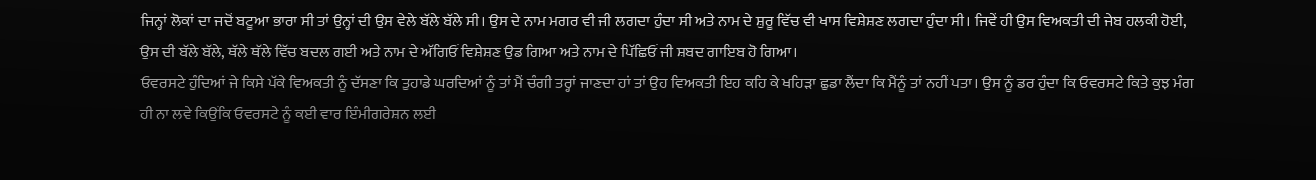ਜਿਨ੍ਹਾਂ ਲੋਕਾਂ ਦਾ ਜਦੋਂ ਬਟੂਆ ਭਾਰਾ ਸੀ ਤਾਂ ਉਨ੍ਹਾਂ ਦੀ ਉਸ ਵੇਲੇ ਬੱਲੇ ਬੱਲੇ ਸੀ। ਉਸ ਦੇ ਨਾਮ ਮਗਰ ਵੀ ਜੀ ਲਗਦਾ ਹੁੰਦਾ ਸੀ ਅਤੇ ਨਾਮ ਦੇ ਸ਼ੁਰੂ ਵਿੱਚ ਵੀ ਖਾਸ ਵਿਸ਼ੇਸ਼ਣ ਲਗਦਾ ਹੁੰਦਾ ਸੀ। ਜਿਵੇਂ ਹੀ ਉਸ ਵਿਅਕਤੀ ਦੀ ਜੇਬ ਹਲਕੀ ਹੋਈ, ਉਸ ਦੀ ਬੱਲੇ ਬੱਲੇ, ਥੱਲੇ ਥੱਲੇ ਵਿੱਚ ਬਦਲ ਗਈ ਅਤੇ ਨਾਮ ਦੇ ਅੱਗਿਓਂ ਵਿਸ਼ੇਸ਼ਣ ਉਡ ਗਿਆ ਅਤੇ ਨਾਮ ਦੇ ਪਿੱਛਿਓਂ ਜੀ ਸ਼ਬਦ ਗਾਇਬ ਹੋ ਗਿਆ।
ਓਵਰਸਟੇ ਹੁੰਦਿਆਂ ਜੇ ਕਿਸੇ ਪੱਕੇ ਵਿਅਕਤੀ ਨੂੰ ਦੱਸਣਾ ਕਿ ਤੁਹਾਡੇ ਘਰਦਿਆਂ ਨੂੰ ਤਾਂ ਮੈਂ ਚੰਗੀ ਤਰ੍ਹਾਂ ਜਾਣਦਾ ਹਾਂ ਤਾਂ ਉਹ ਵਿਅਕਤੀ ਇਹ ਕਹਿ ਕੇ ਖਹਿੜਾ ਛੁਡਾ ਲੈਂਦਾ ਕਿ ਮੈਂਨੂੰ ਤਾਂ ਨਹੀਂ ਪਤਾ। ਉਸ ਨੂੰ ਡਰ ਹੁੰਦਾ ਕਿ ਓਵਰਸਟੇ ਕਿਤੇ ਕੁਝ ਮੰਗ ਹੀ ਨਾ ਲਵੇ ਕਿਉਂਕਿ ਓਵਰਸਟੇ ਨੂੰ ਕਈ ਵਾਰ ਇੰਮੀਗਰੇਸ਼ਨ ਲਈ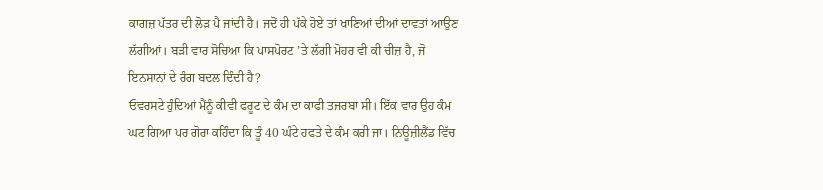ਕਾਗਜ਼ ਪੱਤਰ ਦੀ ਲੋੜ ਪੈ ਜਾਂਦੀ ਹੈ। ਜਦੋਂ ਹੀ ਪੱਕੇ ਹੋਏ ਤਾਂ ਖਾਣਿਆਂ ਦੀਆਂ ਦਾਵਤਾਂ ਆਉਣ ਲੱਗੀਆਂ। ਬੜੀ ਵਾਰ ਸੋਚਿਆ ਕਿ ਪਾਸਪੋਰਟ ’ਤੇ ਲੱਗੀ ਮੋਹਰ ਵੀ ਕੀ ਚੀਜ਼ ਹੈ, ਜੋ ਇਨਸਾਨਾਂ ਦੇ ਰੰਗ ਬਦਲ ਦਿੰਦੀ ਹੈ?
ਓਵਰਸਟੇ ਹੁੰਦਿਆਂ ਮੈਂਨੂੰ ਕੀਵੀ ਫਰੂਟ ਦੇ ਕੰਮ ਦਾ ਕਾਫੀ ਤਜਰਬਾ ਸੀ। ਇੱਕ ਵਾਰ ਉਹ ਕੰਮ ਘਟ ਗਿਆ ਪਰ ਗੋਰਾ ਕਹਿੰਦਾ ਕਿ ਤੂੰ 40 ਘੰਟੇ ਹਫਤੇ ਦੇ ਕੰਮ ਕਰੀ ਜਾ। ਨਿਊਜ਼ੀਲੈਂਡ ਵਿੱਚ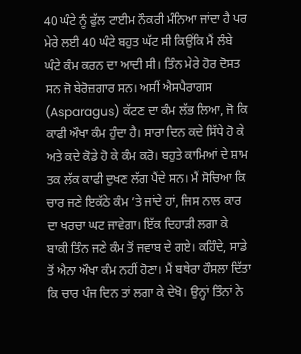40 ਘੰਟੇ ਨੂੰ ਫੁੱਲ ਟਾਈਮ ਨੌਕਰੀ ਮੰਨਿਆ ਜਾਂਦਾ ਹੈ ਪਰ ਮੇਰੇ ਲਈ 40 ਘੰਟੇ ਬਹੁਤ ਘੱਟ ਸੀ ਕਿਉਂਕਿ ਮੈਂ ਲੰਬੇ ਘੰਟੇ ਕੰਮ ਕਰਨ ਦਾ ਆਦੀ ਸੀ। ਤਿੰਨ ਮੇਰੇ ਹੋਰ ਦੋਸਤ ਸਨ ਜੋ ਬੇਰੋਜ਼ਗਾਰ ਸਨ। ਅਸੀਂ ਐਸਪੈਰਾਗਸ (Asparagus) ਕੱਟਣ ਦਾ ਕੰਮ ਲੱਭ ਲਿਆ, ਜੋ ਕਿ ਕਾਫੀ ਔਖਾ ਕੰਮ ਹੁੰਦਾ ਹੈ। ਸਾਰਾ ਦਿਨ ਕਦੇ ਸਿੱਧੇ ਹੋ ਕੇ ਅਤੇ ਕਦੇ ਕੋਡੇ ਹੋ ਕੇ ਕੰਮ ਕਰੋ। ਬਹੁਤੇ ਕਾਮਿਆਂ ਦੇ ਸ਼ਾਮ ਤਕ ਲੱਕ ਕਾਫੀ ਦੁਖਣ ਲੱਗ ਪੈਂਦੇ ਸਨ। ਮੈਂ ਸੋਚਿਆ ਕਿ ਚਾਰ ਜਣੇ ਇਕੱਠੇ ਕੰਮ ’ਤੇ ਜਾਂਦੇ ਹਾਂ, ਜਿਸ ਨਾਲ ਕਾਰ ਦਾ ਖਰਚਾ ਘਟ ਜਾਵੇਗਾ। ਇੱਕ ਦਿਹਾੜੀ ਲਗਾ ਕੇ ਬਾਕੀ ਤਿੰਨ ਜਣੇ ਕੰਮ ਤੋਂ ਜਵਾਬ ਦੇ ਗਏ। ਕਹਿੰਦੇ, ਸਾਡੇ ਤੋਂ ਐਨਾ ਔਖਾ ਕੰਮ ਨਹੀਂ ਹੋਣਾ। ਮੈਂ ਬਥੇਰਾ ਹੌਸਲਾ ਦਿੱਤਾ ਕਿ ਚਾਰ ਪੰਜ ਦਿਨ ਤਾਂ ਲਗਾ ਕੇ ਦੇਖੋ। ਉਨ੍ਹਾਂ ਤਿੰਨਾਂ ਨੇ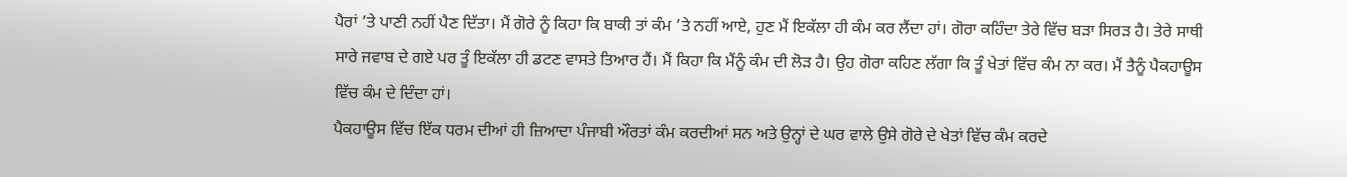ਪੈਰਾਂ ’ਤੇ ਪਾਣੀ ਨਹੀਂ ਪੈਣ ਦਿੱਤਾ। ਮੈਂ ਗੋਰੇ ਨੂੰ ਕਿਹਾ ਕਿ ਬਾਕੀ ਤਾਂ ਕੰਮ ’ਤੇ ਨਹੀਂ ਆਏ, ਹੁਣ ਮੈਂ ਇਕੱਲਾ ਹੀ ਕੰਮ ਕਰ ਲੈਂਦਾ ਹਾਂ। ਗੋਰਾ ਕਹਿੰਦਾ ਤੇਰੇ ਵਿੱਚ ਬੜਾ ਸਿਰੜ ਹੈ। ਤੇਰੇ ਸਾਥੀ ਸਾਰੇ ਜਵਾਬ ਦੇ ਗਏ ਪਰ ਤੂੰ ਇਕੱਲਾ ਹੀ ਡਟਣ ਵਾਸਤੇ ਤਿਆਰ ਹੈਂ। ਮੈਂ ਕਿਹਾ ਕਿ ਮੈਂਨੂੰ ਕੰਮ ਦੀ ਲੋੜ ਹੈ। ਉਹ ਗੋਰਾ ਕਹਿਣ ਲੱਗਾ ਕਿ ਤੂੰ ਖੇਤਾਂ ਵਿੱਚ ਕੰਮ ਨਾ ਕਰ। ਮੈਂ ਤੈਨੂੰ ਪੈਕਹਾਊਸ ਵਿੱਚ ਕੰਮ ਦੇ ਦਿੰਦਾ ਹਾਂ।
ਪੈਕਹਾਊਸ ਵਿੱਚ ਇੱਕ ਧਰਮ ਦੀਆਂ ਹੀ ਜ਼ਿਆਦਾ ਪੰਜਾਬੀ ਔਰਤਾਂ ਕੰਮ ਕਰਦੀਆਂ ਸਨ ਅਤੇ ਉਨ੍ਹਾਂ ਦੇ ਘਰ ਵਾਲੇ ਉਸੇ ਗੋਰੇ ਦੇ ਖੇਤਾਂ ਵਿੱਚ ਕੰਮ ਕਰਦੇ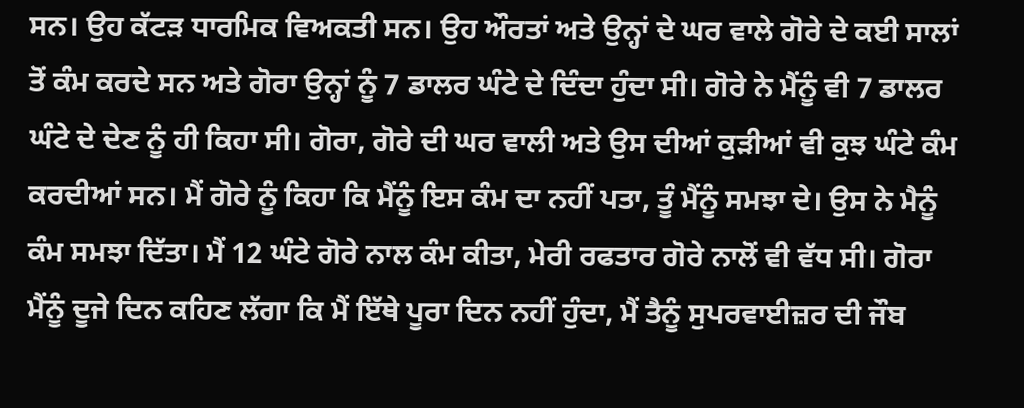ਸਨ। ਉਹ ਕੱਟੜ ਧਾਰਮਿਕ ਵਿਅਕਤੀ ਸਨ। ਉਹ ਔਰਤਾਂ ਅਤੇ ਉਨ੍ਹਾਂ ਦੇ ਘਰ ਵਾਲੇ ਗੋਰੇ ਦੇ ਕਈ ਸਾਲਾਂ ਤੋਂ ਕੰਮ ਕਰਦੇ ਸਨ ਅਤੇ ਗੋਰਾ ਉਨ੍ਹਾਂ ਨੂੰ 7 ਡਾਲਰ ਘੰਟੇ ਦੇ ਦਿੰਦਾ ਹੁੰਦਾ ਸੀ। ਗੋਰੇ ਨੇ ਮੈਂਨੂੰ ਵੀ 7 ਡਾਲਰ ਘੰਟੇ ਦੇ ਦੇਣ ਨੂੰ ਹੀ ਕਿਹਾ ਸੀ। ਗੋਰਾ, ਗੋਰੇ ਦੀ ਘਰ ਵਾਲੀ ਅਤੇ ਉਸ ਦੀਆਂ ਕੁੜੀਆਂ ਵੀ ਕੁਝ ਘੰਟੇ ਕੰਮ ਕਰਦੀਆਂ ਸਨ। ਮੈਂ ਗੋਰੇ ਨੂੰ ਕਿਹਾ ਕਿ ਮੈਂਨੂੰ ਇਸ ਕੰਮ ਦਾ ਨਹੀਂ ਪਤਾ, ਤੂੰ ਮੈਂਨੂੰ ਸਮਝਾ ਦੇ। ਉਸ ਨੇ ਮੈਨੂੰ ਕੰਮ ਸਮਝਾ ਦਿੱਤਾ। ਮੈਂ 12 ਘੰਟੇ ਗੋਰੇ ਨਾਲ ਕੰਮ ਕੀਤਾ, ਮੇਰੀ ਰਫਤਾਰ ਗੋਰੇ ਨਾਲੋਂ ਵੀ ਵੱਧ ਸੀ। ਗੋਰਾ ਮੈਂਨੂੰ ਦੂਜੇ ਦਿਨ ਕਹਿਣ ਲੱਗਾ ਕਿ ਮੈਂ ਇੱਥੇ ਪੂਰਾ ਦਿਨ ਨਹੀਂ ਹੁੰਦਾ, ਮੈਂ ਤੈਨੂੰ ਸੁਪਰਵਾਈਜ਼ਰ ਦੀ ਜੌਬ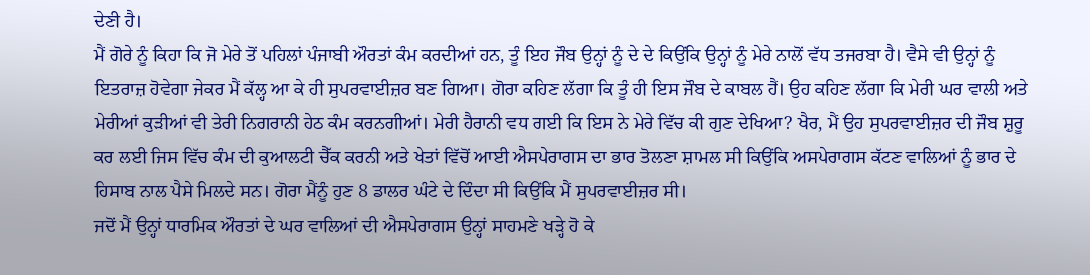ਦੇਣੀ ਹੈ।
ਮੈਂ ਗੋਰੇ ਨੂੰ ਕਿਹਾ ਕਿ ਜੋ ਮੇਰੇ ਤੋਂ ਪਹਿਲਾਂ ਪੰਜਾਬੀ ਔਰਤਾਂ ਕੰਮ ਕਰਦੀਆਂ ਹਨ, ਤੂੰ ਇਹ ਜੌਬ ਉਨ੍ਹਾਂ ਨੂੰ ਦੇ ਦੇ ਕਿਉਂਕਿ ਉਨ੍ਹਾਂ ਨੂੰ ਮੇਰੇ ਨਾਲੋਂ ਵੱਧ ਤਜਰਬਾ ਹੈ। ਵੈਸੇ ਵੀ ਉਨ੍ਹਾਂ ਨੂੰ ਇਤਰਾਜ਼ ਹੋਵੇਗਾ ਜੇਕਰ ਮੈਂ ਕੱਲ੍ਹ ਆ ਕੇ ਹੀ ਸੁਪਰਵਾਈਜ਼ਰ ਬਣ ਗਿਆ। ਗੋਰਾ ਕਹਿਣ ਲੱਗਾ ਕਿ ਤੂੰ ਹੀ ਇਸ ਜੌਬ ਦੇ ਕਾਬਲ ਹੈਂ। ਉਹ ਕਹਿਣ ਲੱਗਾ ਕਿ ਮੇਰੀ ਘਰ ਵਾਲੀ ਅਤੇ ਮੇਰੀਆਂ ਕੁੜੀਆਂ ਵੀ ਤੇਰੀ ਨਿਗਰਾਨੀ ਹੇਠ ਕੰਮ ਕਰਨਗੀਆਂ। ਮੇਰੀ ਹੈਰਾਨੀ ਵਧ ਗਈ ਕਿ ਇਸ ਨੇ ਮੇਰੇ ਵਿੱਚ ਕੀ ਗੁਣ ਦੇਖਿਆ? ਖੈਰ, ਮੈਂ ਉਹ ਸੁਪਰਵਾਈਜ਼ਰ ਦੀ ਜੌਬ ਸ਼ੁਰੂ ਕਰ ਲਈ ਜਿਸ ਵਿੱਚ ਕੰਮ ਦੀ ਕੁਆਲਟੀ ਚੈੱਕ ਕਰਨੀ ਅਤੇ ਖੇਤਾਂ ਵਿੱਚੋਂ ਆਈ ਐਸਪੇਰਾਗਸ ਦਾ ਭਾਰ ਤੋਲਣਾ ਸ਼ਾਮਲ ਸੀ ਕਿਉਂਕਿ ਅਸਪੇਰਾਗਸ ਕੱਟਣ ਵਾਲਿਆਂ ਨੂੰ ਭਾਰ ਦੇ ਹਿਸਾਬ ਨਾਲ ਪੈਸੇ ਮਿਲਦੇ ਸਨ। ਗੋਰਾ ਮੈਂਨੂੰ ਹੁਣ 8 ਡਾਲਰ ਘੰਟੇ ਦੇ ਦਿੰਦਾ ਸੀ ਕਿਉਂਕਿ ਮੈਂ ਸੁਪਰਵਾਈਜ਼ਰ ਸੀ।
ਜਦੋਂ ਮੈਂ ਉਨ੍ਹਾਂ ਧਾਰਮਿਕ ਔਰਤਾਂ ਦੇ ਘਰ ਵਾਲਿਆਂ ਦੀ ਐਸਪੇਰਾਗਸ ਉਨ੍ਹਾਂ ਸਾਹਮਣੇ ਖੜ੍ਹੇ ਹੋ ਕੇ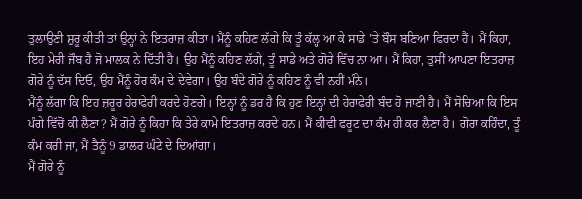ਤੁਲਾਉਣੀ ਸ਼ੁਰੂ ਕੀਤੀ ਤਾਂ ਉਨ੍ਹਾਂ ਨੇ ਇਤਰਾਜ਼ ਕੀਤਾ। ਮੈਂਨੂੰ ਕਹਿਣ ਲੱਗੇ ਕਿ ਤੂੰ ਕੱਲ੍ਹ ਆ ਕੇ ਸਾਡੇ ’ਤੇ ਬੌਸ ਬਣਿਆ ਫਿਰਦਾ ਹੈਂ। ਮੈਂ ਕਿਹਾ, ਇਹ ਮੇਰੀ ਜੌਬ ਹੈ ਜੋ ਮਾਲਕ ਨੇ ਦਿੱਤੀ ਹੈ। ਉਹ ਮੈਂਨੂੰ ਕਹਿਣ ਲੱਗੇ, ਤੂੰ ਸਾਡੇ ਅਤੇ ਗੋਰੇ ਵਿੱਚ ਨਾ ਆ। ਮੈਂ ਕਿਹਾ, ਤੁਸੀਂ ਆਪਣਾ ਇਤਰਾਜ਼ ਗੋਰੇ ਨੂੰ ਦੱਸ ਦਿਓ, ਉਹ ਮੈਂਨੂੰ ਹੋਰ ਕੰਮ ਦੇ ਦੇਵੇਗਾ। ਉਹ ਬੰਦੇ ਗੋਰੇ ਨੂੰ ਕਹਿਣ ਨੂੰ ਵੀ ਨਹੀਂ ਮੰਨੇ।
ਮੈਂਨੂੰ ਲੱਗਾ ਕਿ ਇਹ ਜ਼ਰੂਰ ਹੇਰਾਫੇਰੀ ਕਰਦੇ ਹੋਣਗੇ। ਇਨ੍ਹਾਂ ਨੂੰ ਡਰ ਹੈ ਕਿ ਹੁਣ ਇਨ੍ਹਾਂ ਦੀ ਹੇਰਾਫੇਰੀ ਬੰਦ ਹੋ ਜਾਣੀ ਹੈ। ਮੈਂ ਸੋਚਿਆ ਕਿ ਇਸ ਪੰਗੇ ਵਿੱਚੋਂ ਕੀ ਲੈਣਾ? ਮੈਂ ਗੋਰੇ ਨੂੰ ਕਿਹਾ ਕਿ ਤੇਰੇ ਕਾਮੇ ਇਤਰਾਜ਼ ਕਰਦੇ ਹਨ। ਮੈਂ ਕੀਵੀ ਫਰੂਟ ਦਾ ਕੰਮ ਹੀ ਕਰ ਲੈਣਾ ਹੈ। ਗੋਰਾ ਕਹਿੰਦਾ, ਤੂੰ ਕੰਮ ਕਰੀ ਜਾ, ਮੈਂ ਤੈਨੂੰ 9 ਡਾਲਰ ਘੰਟੇ ਦੇ ਦਿਆਂਗਾ।
ਮੈਂ ਗੋਰੇ ਨੂੰ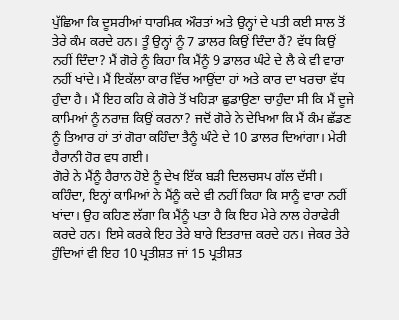ਪੁੱਛਿਆ ਕਿ ਦੂਸਰੀਆਂ ਧਾਰਮਿਕ ਔਰਤਾਂ ਅਤੇ ਉਨ੍ਹਾਂ ਦੇ ਪਤੀ ਕਈ ਸਾਲ ਤੋਂ ਤੇਰੇ ਕੰਮ ਕਰਦੇ ਹਨ। ਤੂੰ ਉਨ੍ਹਾਂ ਨੂੰ 7 ਡਾਲਰ ਕਿਉਂ ਦਿੰਦਾ ਹੈਂ? ਵੱਧ ਕਿਉਂ ਨਹੀਂ ਦਿੰਦਾ? ਮੈਂ ਗੋਰੇ ਨੂੰ ਕਿਹਾ ਕਿ ਮੈਂਨੂੰ 9 ਡਾਲਰ ਘੰਟੇ ਦੇ ਲੈ ਕੇ ਵੀ ਵਾਰਾ ਨਹੀਂ ਖਾਂਦੇ। ਮੈਂ ਇਕੱਲਾ ਕਾਰ ਵਿੱਚ ਆਉਂਦਾ ਹਾਂ ਅਤੇ ਕਾਰ ਦਾ ਖਰਚਾ ਵੱਧ ਹੁੰਦਾ ਹੈ। ਮੈਂ ਇਹ ਕਹਿ ਕੇ ਗੋਰੇ ਤੋਂ ਖਹਿੜਾ ਛੁਡਾਉਣਾ ਚਾਹੁੰਦਾ ਸੀ ਕਿ ਮੈਂ ਦੂਜੇ ਕਾਮਿਆਂ ਨੂੰ ਨਰਾਜ਼ ਕਿਉਂ ਕਰਨਾ? ਜਦੋਂ ਗੋਰੇ ਨੇ ਦੇਖਿਆ ਕਿ ਮੈਂ ਕੰਮ ਛੱਡਣ ਨੂੰ ਤਿਆਰ ਹਾਂ ਤਾਂ ਗੋਰਾ ਕਹਿੰਦਾ ਤੈਨੂੰ ਘੰਟੇ ਦੇ 10 ਡਾਲਰ ਦਿਆਂਗਾ। ਮੇਰੀ ਹੈਰਾਨੀ ਹੋਰ ਵਧ ਗਈ।
ਗੋਰੇ ਨੇ ਮੈਂਨੂੰ ਹੈਰਾਨ ਹੋਏ ਨੂੰ ਦੇਖ ਇੱਕ ਬੜੀ ਦਿਲਚਸਪ ਗੱਲ ਦੱਸੀ। ਕਹਿੰਦਾ, ਇਨ੍ਹਾਂ ਕਾਮਿਆਂ ਨੇ ਮੈਂਨੂੰ ਕਦੇ ਵੀ ਨਹੀਂ ਕਿਹਾ ਕਿ ਸਾਨੂੰ ਵਾਰਾ ਨਹੀਂ ਖਾਂਦਾ। ਉਹ ਕਹਿਣ ਲੱਗਾ ਕਿ ਮੈਂਨੂੰ ਪਤਾ ਹੈ ਕਿ ਇਹ ਮੇਰੇ ਨਾਲ ਹੇਰਾਫੇਰੀ ਕਰਦੇ ਹਨ। ਇਸੇ ਕਰਕੇ ਇਹ ਤੇਰੇ ਬਾਰੇ ਇਤਰਾਜ਼ ਕਰਦੇ ਹਨ। ਜੇਕਰ ਤੇਰੇ ਹੁੰਦਿਆਂ ਵੀ ਇਹ 10 ਪ੍ਰਤੀਸ਼ਤ ਜਾਂ 15 ਪ੍ਰਤੀਸ਼ਤ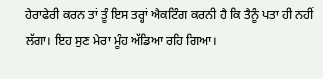ਹੇਰਾਫੇਰੀ ਕਰਨ ਤਾਂ ਤੂੰ ਇਸ ਤਰ੍ਹਾਂ ਐਕਟਿੰਗ ਕਰਨੀ ਹੈ ਕਿ ਤੈਨੂੰ ਪਤਾ ਹੀ ਨਹੀਂ ਲੱਗਾ। ਇਹ ਸੁਣ ਮੇਰਾ ਮੂੰਹ ਅੱਡਿਆ ਰਹਿ ਗਿਆ।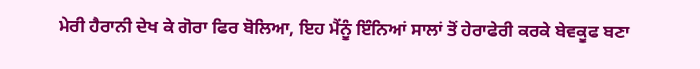ਮੇਰੀ ਹੈਰਾਨੀ ਦੇਖ ਕੇ ਗੋਰਾ ਫਿਰ ਬੋਲਿਆ, ਇਹ ਮੈਂਨੂੰ ਇੰਨਿਆਂ ਸਾਲਾਂ ਤੋਂ ਹੇਰਾਫੇਰੀ ਕਰਕੇ ਬੇਵਕੂਫ ਬਣਾ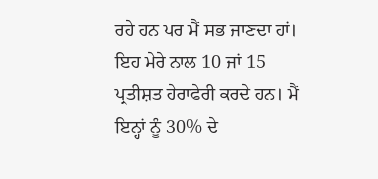ਰਹੇ ਹਨ ਪਰ ਮੈਂ ਸਭ ਜਾਣਦਾ ਹਾਂ। ਇਹ ਮੇਰੇ ਨਾਲ 10 ਜਾਂ 15 ਪ੍ਰਤੀਸ਼ਤ ਹੇਰਾਫੇਰੀ ਕਰਦੇ ਹਨ। ਮੈਂ ਇਨ੍ਹਾਂ ਨੂੰ 30% ਦੇ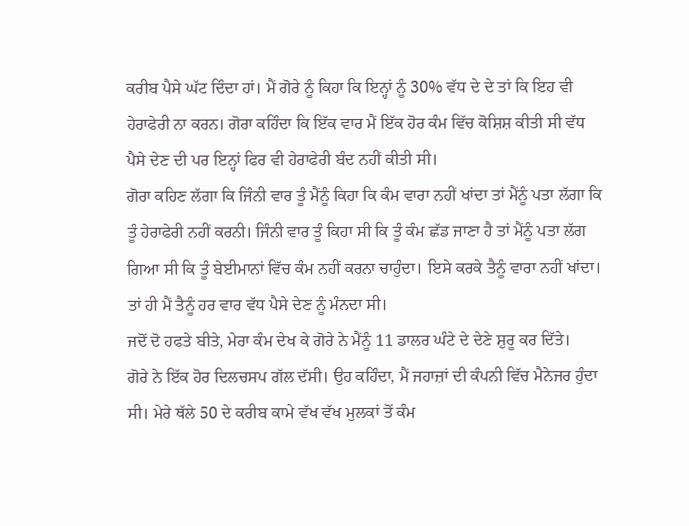ਕਰੀਬ ਪੈਸੇ ਘੱਟ ਦਿੰਦਾ ਹਾਂ। ਮੈਂ ਗੋਰੇ ਨੂੰ ਕਿਹਾ ਕਿ ਇਨ੍ਹਾਂ ਨੂੰ 30% ਵੱਧ ਦੇ ਦੇ ਤਾਂ ਕਿ ਇਹ ਵੀ ਹੇਰਾਫੇਰੀ ਨਾ ਕਰਨ। ਗੋਰਾ ਕਹਿੰਦਾ ਕਿ ਇੱਕ ਵਾਰ ਮੈਂ ਇੱਕ ਹੋਰ ਕੰਮ ਵਿੱਚ ਕੋਸ਼ਿਸ਼ ਕੀਤੀ ਸੀ ਵੱਧ ਪੈਸੇ ਦੇਣ ਦੀ ਪਰ ਇਨ੍ਹਾਂ ਫਿਰ ਵੀ ਹੇਰਾਫੇਰੀ ਬੰਦ ਨਹੀਂ ਕੀਤੀ ਸੀ।
ਗੋਰਾ ਕਹਿਣ ਲੱਗਾ ਕਿ ਜਿੰਨੀ ਵਾਰ ਤੂੰ ਮੈਂਨੂੰ ਕਿਹਾ ਕਿ ਕੰਮ ਵਾਰਾ ਨਹੀਂ ਖਾਂਦਾ ਤਾਂ ਮੈਂਨੂੰ ਪਤਾ ਲੱਗਾ ਕਿ ਤੂੰ ਹੇਰਾਫੇਰੀ ਨਹੀਂ ਕਰਨੀ। ਜਿੰਨੀ ਵਾਰ ਤੂੰ ਕਿਹਾ ਸੀ ਕਿ ਤੂੰ ਕੰਮ ਛੱਡ ਜਾਣਾ ਹੈ ਤਾਂ ਮੈਂਨੂੰ ਪਤਾ ਲੱਗ ਗਿਆ ਸੀ ਕਿ ਤੂੰ ਬੇਈਮਾਨਾਂ ਵਿੱਚ ਕੰਮ ਨਹੀਂ ਕਰਨਾ ਚਾਹੁੰਦਾ। ਇਸੇ ਕਰਕੇ ਤੈਨੂੰ ਵਾਰਾ ਨਹੀਂ ਖਾਂਦਾ। ਤਾਂ ਹੀ ਮੈਂ ਤੈਨੂੰ ਹਰ ਵਾਰ ਵੱਧ ਪੈਸੇ ਦੇਣ ਨੂੰ ਮੰਨਦਾ ਸੀ।
ਜਦੋਂ ਦੋ ਹਫਤੇ ਬੀਤੇ, ਮੇਰਾ ਕੰਮ ਦੇਖ ਕੇ ਗੋਰੇ ਨੇ ਮੈਂਨੂੰ 11 ਡਾਲਰ ਘੰਟੇ ਦੇ ਦੇਣੇ ਸ਼ੁਰੂ ਕਰ ਦਿੱਤੇ।
ਗੋਰੇ ਨੇ ਇੱਕ ਹੋਰ ਦਿਲਚਸਪ ਗੱਲ ਦੱਸੀ। ਉਹ ਕਹਿੰਦਾ, ਮੈਂ ਜਹਾਜ਼ਾਂ ਦੀ ਕੰਪਨੀ ਵਿੱਚ ਮੈਨੇਜਰ ਹੁੰਦਾ ਸੀ। ਮੇਰੇ ਥੱਲੇ 50 ਦੇ ਕਰੀਬ ਕਾਮੇ ਵੱਖ ਵੱਖ ਮੁਲਕਾਂ ਤੋਂ ਕੰਮ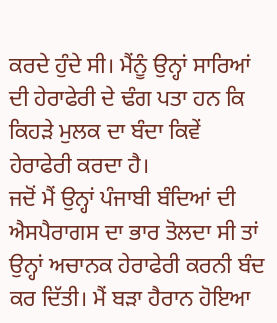ਕਰਦੇ ਹੁੰਦੇ ਸੀ। ਮੈਂਨੂੰ ਉਨ੍ਹਾਂ ਸਾਰਿਆਂ ਦੀ ਹੇਰਾਫੇਰੀ ਦੇ ਢੰਗ ਪਤਾ ਹਨ ਕਿ ਕਿਹੜੇ ਮੁਲਕ ਦਾ ਬੰਦਾ ਕਿਵੇਂ ਹੇਰਾਫੇਰੀ ਕਰਦਾ ਹੈ।
ਜਦੋਂ ਮੈਂ ਉਨ੍ਹਾਂ ਪੰਜਾਬੀ ਬੰਦਿਆਂ ਦੀ ਐਸਪੈਰਾਗਸ ਦਾ ਭਾਰ ਤੋਲਦਾ ਸੀ ਤਾਂ ਉਨ੍ਹਾਂ ਅਚਾਨਕ ਹੇਰਾਫੇਰੀ ਕਰਨੀ ਬੰਦ ਕਰ ਦਿੱਤੀ। ਮੈਂ ਬੜਾ ਹੈਰਾਨ ਹੋਇਆ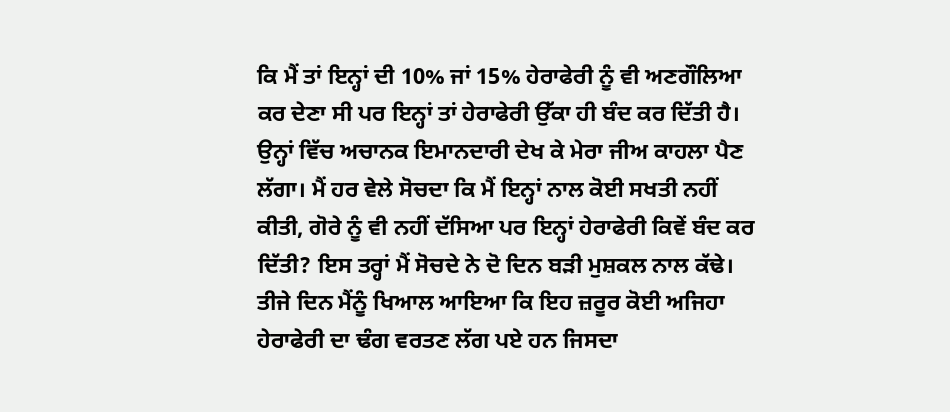ਕਿ ਮੈਂ ਤਾਂ ਇਨ੍ਹਾਂ ਦੀ 10% ਜਾਂ 15% ਹੇਰਾਫੇਰੀ ਨੂੰ ਵੀ ਅਣਗੌਲਿਆ ਕਰ ਦੇਣਾ ਸੀ ਪਰ ਇਨ੍ਹਾਂ ਤਾਂ ਹੇਰਾਫੇਰੀ ਉੱਕਾ ਹੀ ਬੰਦ ਕਰ ਦਿੱਤੀ ਹੈ। ਉਨ੍ਹਾਂ ਵਿੱਚ ਅਚਾਨਕ ਇਮਾਨਦਾਰੀ ਦੇਖ ਕੇ ਮੇਰਾ ਜੀਅ ਕਾਹਲਾ ਪੈਣ ਲੱਗਾ। ਮੈਂ ਹਰ ਵੇਲੇ ਸੋਚਦਾ ਕਿ ਮੈਂ ਇਨ੍ਹਾਂ ਨਾਲ ਕੋਈ ਸਖਤੀ ਨਹੀਂ ਕੀਤੀ, ਗੋਰੇ ਨੂੰ ਵੀ ਨਹੀਂ ਦੱਸਿਆ ਪਰ ਇਨ੍ਹਾਂ ਹੇਰਾਫੇਰੀ ਕਿਵੇਂ ਬੰਦ ਕਰ ਦਿੱਤੀ? ਇਸ ਤਰ੍ਹਾਂ ਮੈਂ ਸੋਚਦੇ ਨੇ ਦੋ ਦਿਨ ਬੜੀ ਮੁਸ਼ਕਲ ਨਾਲ ਕੱਢੇ। ਤੀਜੇ ਦਿਨ ਮੈਂਨੂੰ ਖਿਆਲ ਆਇਆ ਕਿ ਇਹ ਜ਼ਰੂਰ ਕੋਈ ਅਜਿਹਾ ਹੇਰਾਫੇਰੀ ਦਾ ਢੰਗ ਵਰਤਣ ਲੱਗ ਪਏ ਹਨ ਜਿਸਦਾ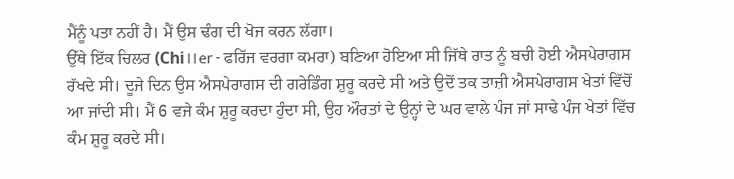ਮੈਂਨੂੰ ਪਤਾ ਨਹੀਂ ਹੈ। ਮੈਂ ਉਸ ਢੰਗ ਦੀ ਖੋਜ ਕਰਨ ਲੱਗਾ।
ਉੱਥੇ ਇੱਕ ਚਿਲਰ (Chi।।er - ਫਰਿੱਜ ਵਰਗਾ ਕਮਰਾ) ਬਣਿਆ ਹੋਇਆ ਸੀ ਜਿੱਥੇ ਰਾਤ ਨੂੰ ਬਚੀ ਹੋਈ ਐਸਪੇਰਾਗਸ ਰੱਖਦੇ ਸੀ। ਦੂਜੇ ਦਿਨ ਉਸ ਐਸਪੇਰਾਗਸ ਦੀ ਗਰੇਡਿੰਗ ਸ਼ੁਰੂ ਕਰਦੇ ਸੀ ਅਤੇ ਉਦੋਂ ਤਕ ਤਾਜ਼ੀ ਐਸਪੇਰਾਗਸ ਖੇਤਾਂ ਵਿੱਚੋਂ ਆ ਜਾਂਦੀ ਸੀ। ਮੈਂ 6 ਵਜੇ ਕੰਮ ਸ਼ੁਰੂ ਕਰਦਾ ਹੁੰਦਾ ਸੀ, ਉਹ ਔਰਤਾਂ ਦੇ ਉਨ੍ਹਾਂ ਦੇ ਘਰ ਵਾਲੇ ਪੰਜ ਜਾਂ ਸਾਢੇ ਪੰਜ ਖੇਤਾਂ ਵਿੱਚ ਕੰਮ ਸ਼ੁਰੂ ਕਰਦੇ ਸੀ।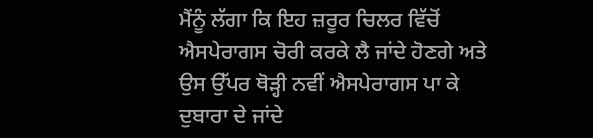ਮੈਂਨੂੰ ਲੱਗਾ ਕਿ ਇਹ ਜ਼ਰੂਰ ਚਿਲਰ ਵਿੱਚੋਂ ਐਸਪੇਰਾਗਸ ਚੋਰੀ ਕਰਕੇ ਲੈ ਜਾਂਦੇ ਹੋਣਗੇ ਅਤੇ ਉਸ ਉੱਪਰ ਥੋੜ੍ਹੀ ਨਵੀਂ ਐਸਪੇਰਾਗਸ ਪਾ ਕੇ ਦੁਬਾਰਾ ਦੇ ਜਾਂਦੇ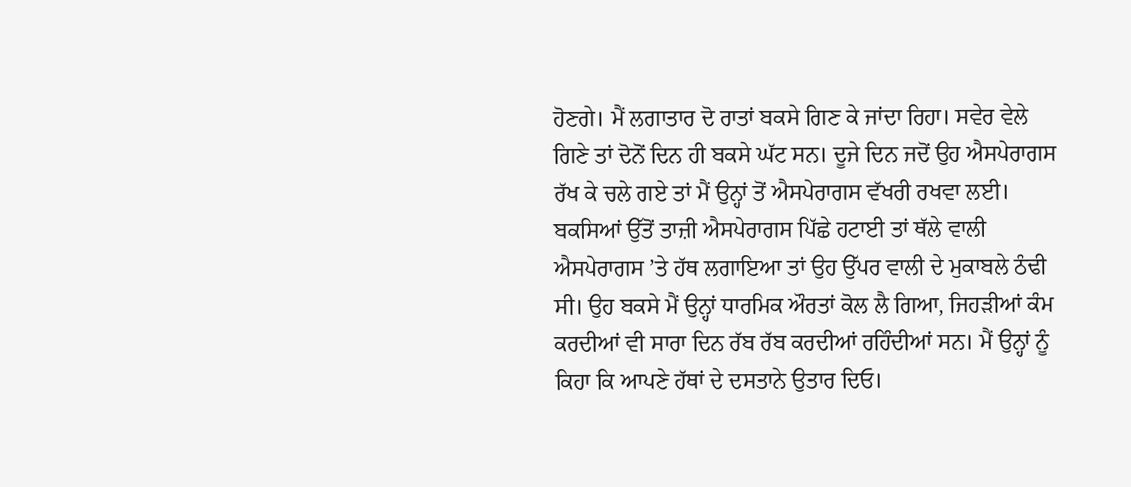ਹੋਣਗੇ। ਮੈਂ ਲਗਾਤਾਰ ਦੋ ਰਾਤਾਂ ਬਕਸੇ ਗਿਣ ਕੇ ਜਾਂਦਾ ਰਿਹਾ। ਸਵੇਰ ਵੇਲੇ ਗਿਣੇ ਤਾਂ ਦੋਨੋਂ ਦਿਨ ਹੀ ਬਕਸੇ ਘੱਟ ਸਨ। ਦੂਜੇ ਦਿਨ ਜਦੋਂ ਉਹ ਐਸਪੇਰਾਗਸ ਰੱਖ ਕੇ ਚਲੇ ਗਏ ਤਾਂ ਮੈਂ ਉਨ੍ਹਾਂ ਤੋਂ ਐਸਪੇਰਾਗਸ ਵੱਖਰੀ ਰਖਵਾ ਲਈ। ਬਕਸਿਆਂ ਉੱਤੋਂ ਤਾਜ਼ੀ ਐਸਪੇਰਾਗਸ ਪਿੱਛੇ ਹਟਾਈ ਤਾਂ ਥੱਲੇ ਵਾਲੀ ਐਸਪੇਰਾਗਸ ’ਤੇ ਹੱਥ ਲਗਾਇਆ ਤਾਂ ਉਹ ਉੱਪਰ ਵਾਲੀ ਦੇ ਮੁਕਾਬਲੇ ਠੰਢੀ ਸੀ। ਉਹ ਬਕਸੇ ਮੈਂ ਉਨ੍ਹਾਂ ਧਾਰਮਿਕ ਔਰਤਾਂ ਕੋਲ ਲੈ ਗਿਆ, ਜਿਹੜੀਆਂ ਕੰਮ ਕਰਦੀਆਂ ਵੀ ਸਾਰਾ ਦਿਨ ਰੱਬ ਰੱਬ ਕਰਦੀਆਂ ਰਹਿੰਦੀਆਂ ਸਨ। ਮੈਂ ਉਨ੍ਹਾਂ ਨੂੰ ਕਿਹਾ ਕਿ ਆਪਣੇ ਹੱਥਾਂ ਦੇ ਦਸਤਾਨੇ ਉਤਾਰ ਦਿਓ।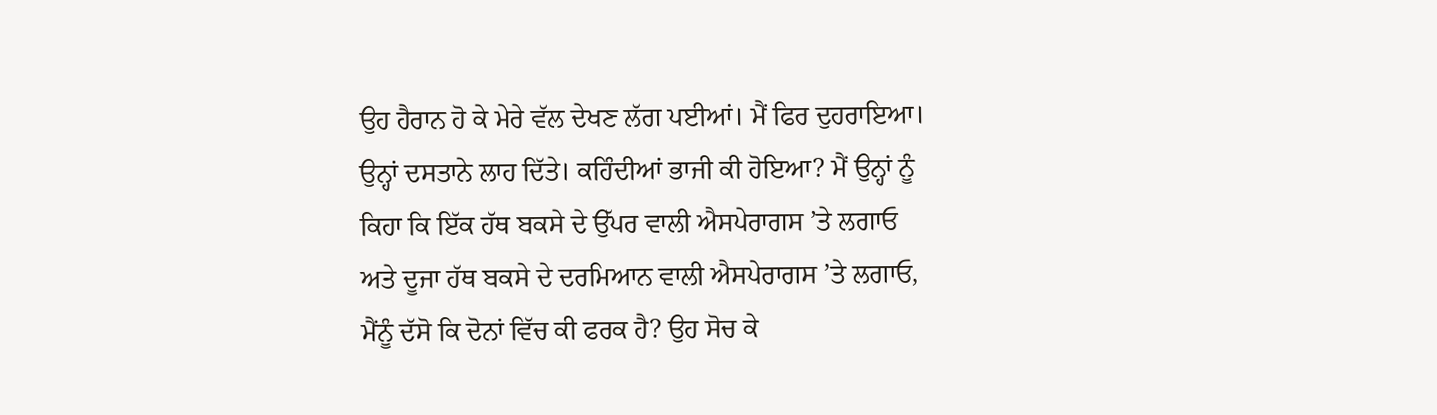ਉਹ ਹੈਰਾਨ ਹੋ ਕੇ ਮੇਰੇ ਵੱਲ ਦੇਖਣ ਲੱਗ ਪਈਆਂ। ਮੈਂ ਫਿਰ ਦੁਹਰਾਇਆ। ਉਨ੍ਹਾਂ ਦਸਤਾਨੇ ਲਾਹ ਦਿੱਤੇ। ਕਹਿੰਦੀਆਂ ਭਾਜੀ ਕੀ ਹੋਇਆ? ਮੈਂ ਉਨ੍ਹਾਂ ਨੂੰ ਕਿਹਾ ਕਿ ਇੱਕ ਹੱਥ ਬਕਸੇ ਦੇ ਉੱਪਰ ਵਾਲੀ ਐਸਪੇਰਾਗਸ ’ਤੇ ਲਗਾਓ ਅਤੇ ਦੂਜਾ ਹੱਥ ਬਕਸੇ ਦੇ ਦਰਮਿਆਨ ਵਾਲੀ ਐਸਪੇਰਾਗਸ ’ਤੇ ਲਗਾਓ, ਮੈਂਨੂੰ ਦੱਸੋ ਕਿ ਦੋਨਾਂ ਵਿੱਚ ਕੀ ਫਰਕ ਹੈ? ਉਹ ਸੋਚ ਕੇ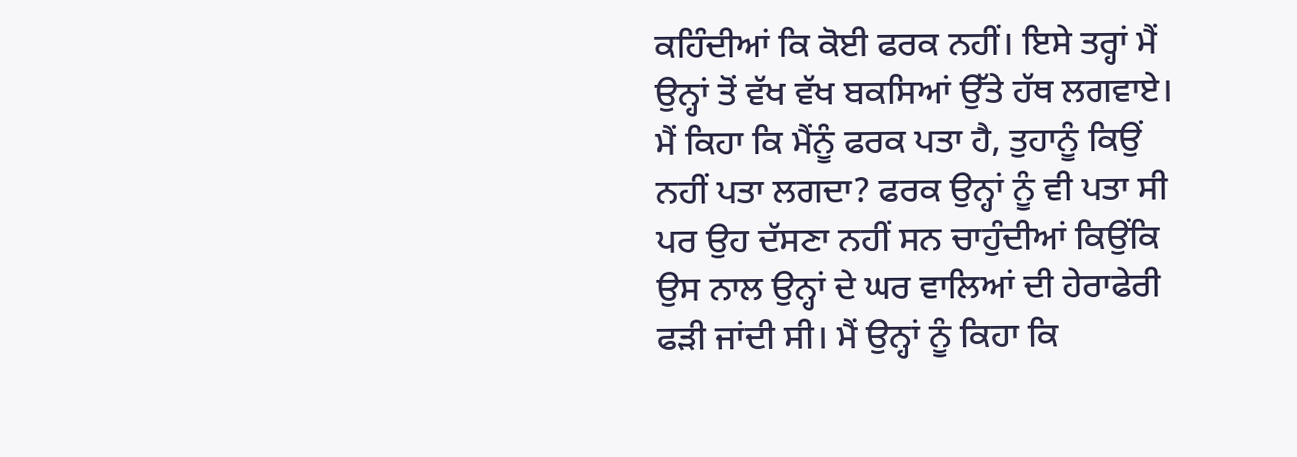ਕਹਿੰਦੀਆਂ ਕਿ ਕੋਈ ਫਰਕ ਨਹੀਂ। ਇਸੇ ਤਰ੍ਹਾਂ ਮੈਂ ਉਨ੍ਹਾਂ ਤੋਂ ਵੱਖ ਵੱਖ ਬਕਸਿਆਂ ਉੱਤੇ ਹੱਥ ਲਗਵਾਏ। ਮੈਂ ਕਿਹਾ ਕਿ ਮੈਂਨੂੰ ਫਰਕ ਪਤਾ ਹੈ, ਤੁਹਾਨੂੰ ਕਿਉਂ ਨਹੀਂ ਪਤਾ ਲਗਦਾ? ਫਰਕ ਉਨ੍ਹਾਂ ਨੂੰ ਵੀ ਪਤਾ ਸੀ ਪਰ ਉਹ ਦੱਸਣਾ ਨਹੀਂ ਸਨ ਚਾਹੁੰਦੀਆਂ ਕਿਉਂਕਿ ਉਸ ਨਾਲ ਉਨ੍ਹਾਂ ਦੇ ਘਰ ਵਾਲਿਆਂ ਦੀ ਹੇਰਾਫੇਰੀ ਫੜੀ ਜਾਂਦੀ ਸੀ। ਮੈਂ ਉਨ੍ਹਾਂ ਨੂੰ ਕਿਹਾ ਕਿ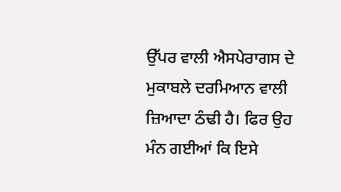ਉੱਪਰ ਵਾਲੀ ਐਸਪੇਰਾਗਸ ਦੇ ਮੁਕਾਬਲੇ ਦਰਮਿਆਨ ਵਾਲੀ ਜ਼ਿਆਦਾ ਠੰਢੀ ਹੈ। ਫਿਰ ਉਹ ਮੰਨ ਗਈਆਂ ਕਿ ਇਸੇ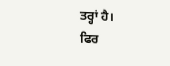ਤਰ੍ਹਾਂ ਹੈ।
ਫਿਰ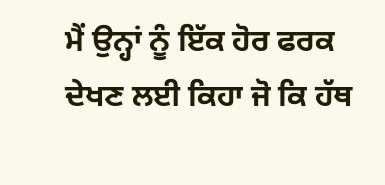ਮੈਂ ਉਨ੍ਹਾਂ ਨੂੰ ਇੱਕ ਹੋਰ ਫਰਕ ਦੇਖਣ ਲਈ ਕਿਹਾ ਜੋ ਕਿ ਹੱਥ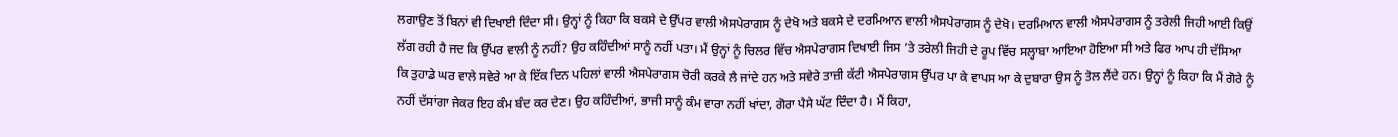ਲਗਾਉਣ ਤੋਂ ਬਿਨਾਂ ਵੀ ਦਿਖਾਈ ਦਿੰਦਾ ਸੀ। ਉਨ੍ਹਾਂ ਨੂੰ ਕਿਹਾ ਕਿ ਬਕਸੇ ਦੇ ਉੱਪਰ ਵਾਲੀ ਐਸਪੇਰਾਗਸ ਨੂੰ ਦੇਖੋ ਅਤੇ ਬਕਸੇ ਦੇ ਦਰਮਿਆਨ ਵਾਲੀ ਐਸਪੇਰਾਗਸ ਨੂੰ ਦੇਖੋ। ਦਰਮਿਆਨ ਵਾਲੀ ਐਸਪੇਰਾਗਸ ਨੂੰ ਤਰੇਲੀ ਜਿਹੀ ਆਈ ਕਿਉਂ ਲੱਗ ਰਹੀ ਹੈ ਜਦ ਕਿ ਉੱਪਰ ਵਾਲੀ ਨੂੰ ਨਹੀਂ? ਉਹ ਕਹਿੰਦੀਆਂ ਸਾਨੂੰ ਨਹੀਂ ਪਤਾ। ਮੈਂ ਉਨ੍ਹਾਂ ਨੂੰ ਚਿਲਰ ਵਿੱਚ ਐਸਪੇਰਾਗਸ ਦਿਖਾਈ ਜਿਸ ’ਤੇ ਤਰੇਲੀ ਜਿਹੀ ਦੇ ਰੂਪ ਵਿੱਚ ਸਲ੍ਹਾਬਾ ਆਇਆ ਹੋਇਆ ਸੀ ਅਤੇ ਫਿਰ ਆਪ ਹੀ ਦੱਸਿਆ ਕਿ ਤੁਹਾਡੇ ਘਰ ਵਾਲੇ ਸਵੇਰੇ ਆ ਕੇ ਇੱਕ ਦਿਨ ਪਹਿਲਾਂ ਵਾਲੀ ਐਸਪੇਰਾਗਸ ਚੋਰੀ ਕਰਕੇ ਲੈ ਜਾਂਦੇ ਹਨ ਅਤੇ ਸਵੇਰੇ ਤਾਜ਼ੀ ਕੱਟੀ ਐਸਪੇਰਾਗਸ ਉੱਪਰ ਪਾ ਕੇ ਵਾਪਸ ਆ ਕੇ ਦੁਬਾਰਾ ਉਸ ਨੂੰ ਤੋਲ ਲੈਂਦੇ ਹਨ। ਉਨ੍ਹਾਂ ਨੂੰ ਕਿਹਾ ਕਿ ਮੈਂ ਗੋਰੇ ਨੂੰ ਨਹੀਂ ਦੱਸਾਂਗਾ ਜੇਕਰ ਇਹ ਕੰਮ ਬੰਦ ਕਰ ਦੇਣ। ਉਹ ਕਹਿੰਦੀਆਂ, ਭਾਜੀ ਸਾਨੂੰ ਕੰਮ ਵਾਰਾ ਨਹੀਂ ਖਾਂਦਾ, ਗੋਰਾ ਪੈਸੇ ਘੱਟ ਦਿੰਦਾ ਹੈ। ਮੈਂ ਕਿਹਾ,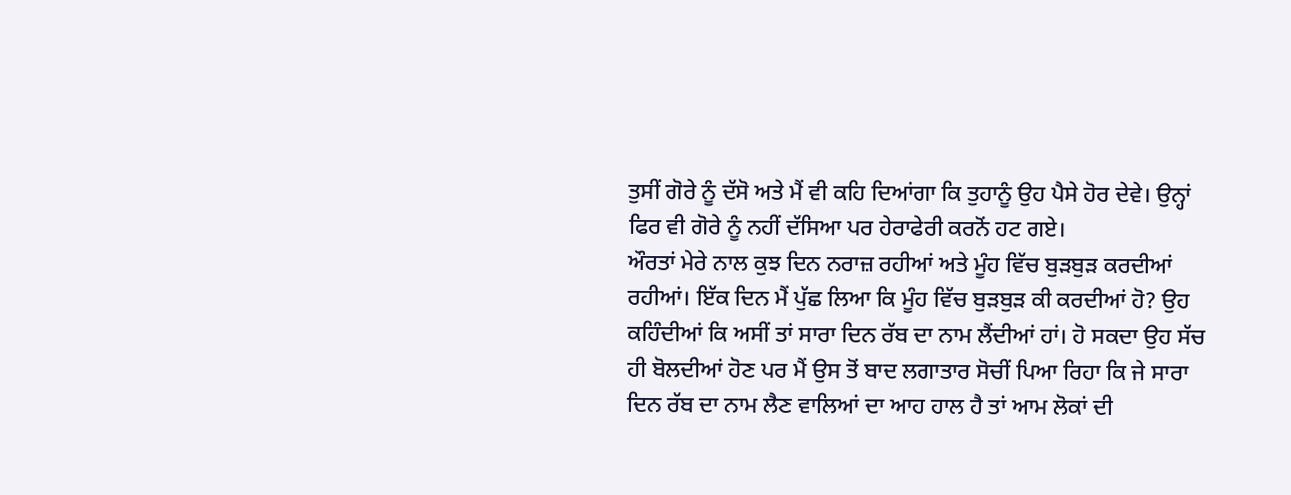ਤੁਸੀਂ ਗੋਰੇ ਨੂੰ ਦੱਸੋ ਅਤੇ ਮੈਂ ਵੀ ਕਹਿ ਦਿਆਂਗਾ ਕਿ ਤੁਹਾਨੂੰ ਉਹ ਪੈਸੇ ਹੋਰ ਦੇਵੇ। ਉਨ੍ਹਾਂ ਫਿਰ ਵੀ ਗੋਰੇ ਨੂੰ ਨਹੀਂ ਦੱਸਿਆ ਪਰ ਹੇਰਾਫੇਰੀ ਕਰਨੋਂ ਹਟ ਗਏ।
ਔਰਤਾਂ ਮੇਰੇ ਨਾਲ ਕੁਝ ਦਿਨ ਨਰਾਜ਼ ਰਹੀਆਂ ਅਤੇ ਮੂੰਹ ਵਿੱਚ ਬੁੜਬੁੜ ਕਰਦੀਆਂ ਰਹੀਆਂ। ਇੱਕ ਦਿਨ ਮੈਂ ਪੁੱਛ ਲਿਆ ਕਿ ਮੂੰਹ ਵਿੱਚ ਬੁੜਬੁੜ ਕੀ ਕਰਦੀਆਂ ਹੋ? ਉਹ ਕਹਿੰਦੀਆਂ ਕਿ ਅਸੀਂ ਤਾਂ ਸਾਰਾ ਦਿਨ ਰੱਬ ਦਾ ਨਾਮ ਲੈਂਦੀਆਂ ਹਾਂ। ਹੋ ਸਕਦਾ ਉਹ ਸੱਚ ਹੀ ਬੋਲਦੀਆਂ ਹੋਣ ਪਰ ਮੈਂ ਉਸ ਤੋਂ ਬਾਦ ਲਗਾਤਾਰ ਸੋਚੀਂ ਪਿਆ ਰਿਹਾ ਕਿ ਜੇ ਸਾਰਾ ਦਿਨ ਰੱਬ ਦਾ ਨਾਮ ਲੈਣ ਵਾਲਿਆਂ ਦਾ ਆਹ ਹਾਲ ਹੈ ਤਾਂ ਆਮ ਲੋਕਾਂ ਦੀ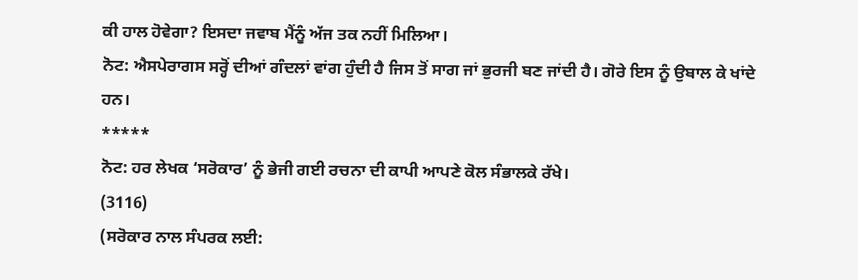ਕੀ ਹਾਲ ਹੋਵੇਗਾ? ਇਸਦਾ ਜਵਾਬ ਮੈਂਨੂੰ ਅੱਜ ਤਕ ਨਹੀਂ ਮਿਲਿਆ।
ਨੋਟ: ਐਸਪੇਰਾਗਸ ਸਰ੍ਹੋਂ ਦੀਆਂ ਗੰਦਲਾਂ ਵਾਂਗ ਹੁੰਦੀ ਹੈ ਜਿਸ ਤੋਂ ਸਾਗ ਜਾਂ ਭੁਰਜੀ ਬਣ ਜਾਂਦੀ ਹੈ। ਗੋਰੇ ਇਸ ਨੂੰ ਉਬਾਲ ਕੇ ਖਾਂਦੇ ਹਨ।
*****
ਨੋਟ: ਹਰ ਲੇਖਕ ‘ਸਰੋਕਾਰ’ ਨੂੰ ਭੇਜੀ ਗਈ ਰਚਨਾ ਦੀ ਕਾਪੀ ਆਪਣੇ ਕੋਲ ਸੰਭਾਲਕੇ ਰੱਖੇ।
(3116)
(ਸਰੋਕਾਰ ਨਾਲ ਸੰਪਰਕ ਲਈ: